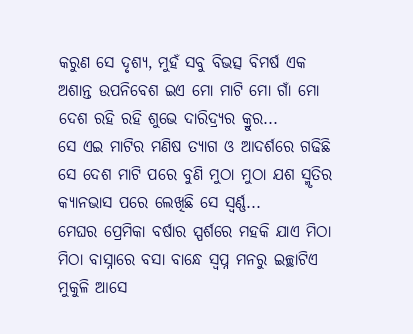କରୁଣ ସେ ଦୃଶ୍ୟ, ମୁହଁ ସବୁ ବିଭତ୍ସ ବିମର୍ଷ ଏକ ଅଶାନ୍ତ ଉପନିବେଶ ଇଏ ମୋ ମାଟି ମୋ ଗାଁ ମୋ ଦେଶ ରହି ରହି ଶୁଭେ ଦାରିଦ୍ର୍ୟର କ୍ରୁର...
ସେ ଏଇ ମାଟିର ମଣିଷ ତ୍ୟାଗ ଓ ଆଦର୍ଶରେ ଗଢିଛି ସେ ଦେଶ ମାଟି ପରେ ବୁଣି ମୁଠା ମୁଠା ଯଶ ସ୍ମୃତିର କ୍ୟାନଭାସ ପରେ ଲେଖିଛି ସେ ସ୍ୱର୍ଣ୍ଣ...
ମେଘର ପ୍ରେମିକା ବର୍ଷାର ସ୍ପର୍ଶରେ ମହକି ଯାଏ ମିଠା ମିଠା ବାସ୍ନାରେ ବସା ବାନ୍ଧେ ସ୍ୱପ୍ନ ମନରୁ ଇଚ୍ଛାଟିଏ ମୁକୁଳି ଆସେ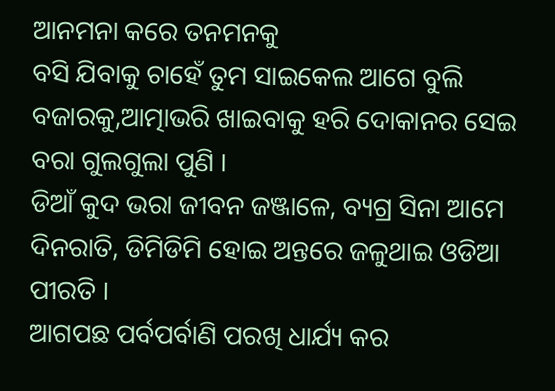ଆନମନା କରେ ତନମନକୁ
ବସି ଯିବାକୁ ଚାହେଁ ତୁମ ସାଇକେଲ ଆଗେ ବୁଲି ବଜାରକୁ,ଆତ୍ମାଭରି ଖାଇବାକୁ ହରି ଦୋକାନର ସେଇ ବରା ଗୁଲଗୁଲା ପୁଣି ।
ଡିଆଁ କୁଦ ଭରା ଜୀବନ ଜଞ୍ଜାଳେ, ବ୍ୟଗ୍ର ସିନା ଆମେ ଦିନରାତି, ଡିମିଡିମି ହୋଇ ଅନ୍ତରେ ଜଳୁଥାଇ ଓଡିଆ ପୀରତି ।
ଆଗପଛ ପର୍ବପର୍ବାଣି ପରଖି ଧାର୍ଯ୍ୟ କର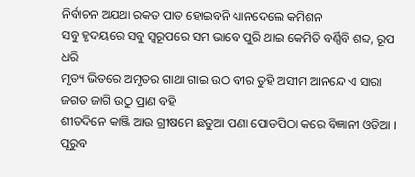ନିର୍ବାଚନ ଅଯଥା ରକତ ପାତ ହୋଇବନି ଧ୍ୟାନଦେଲେ କମିଶନ
ସବୁ ହୃଦୟରେ ସବୁ ସ୍ୱରୂପରେ ସମ ଭାବେ ପୁରି ଥାଇ କେମିତି ବର୍ଣ୍ଣିବି ଶବ୍ଦ, ରୂପ ଧରି
ମୃତ୍ୟ ଭିତରେ ଅମୃତର ଗାଥା ଗାଇ ଉଠ ବୀର ତୁହି ଅସୀମ ଆନନ୍ଦେ ଏ ସାରା ଜଗତ ଜାଗି ଉଠୁ ପ୍ରାଣ ବହି
ଶୀତଦିନେ କାଞ୍ଜି ଆଉ ଗ୍ରୀଷମେ ଛତୁଆ ପଣା ପୋଡପିଠା କରେ ବିଜ୍ଞାନୀ ଓଡିଆ ।
ପୂରୁବ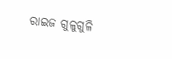ରାଇଜ ଗୁଳୁଗୁଳି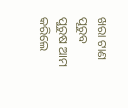ଖରା ଟାଣ ପୂରୁବ ପୁରୁଷ ଆମ କରିଲେ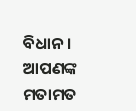ବିଧାନ ।
ଆପଣଙ୍କ ମତାମତ